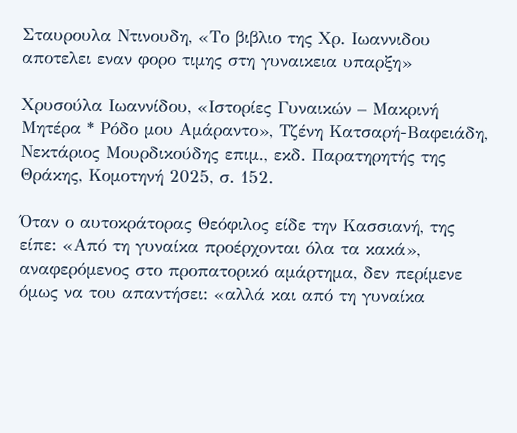Σταυρουλα Ντινουδη, «Το βιβλιο της Χρ. Ιωαννιδου αποτελει εναν φορο τιμης στη γυναικεια υπαρξη»

Χρυσούλα Ιωαννίδου, «Ιστορίες Γυναικών – Μακρινή Μητέρα * Ρόδο μου Αμάραντο», Τζένη Κατσαρή-Βαφειάδη, Νεκτάριος Μουρδικούδης επιμ., εκδ. Παρατηρητής της Θράκης, Κομοτηνή 2025, σ. 152.

Όταν ο αυτοκράτορας Θεόφιλος είδε την Κασσιανή, της είπε: «Από τη γυναίκα προέρχονται όλα τα κακά», αναφερόμενος στο προπατορικό αμάρτημα, δεν περίμενε όμως να του απαντήσει: «αλλά και από τη γυναίκα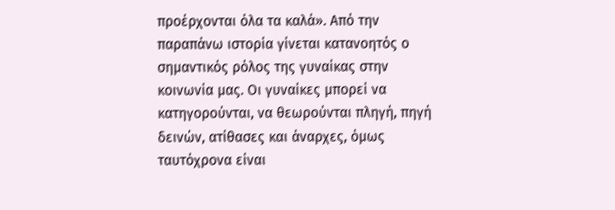προέρχονται όλα τα καλά». Από την παραπάνω ιστορία γίνεται κατανοητός ο σημαντικός ρόλος της γυναίκας στην κοινωνία μας. Οι γυναίκες μπορεί να κατηγορούνται, να θεωρούνται πληγή, πηγή δεινών, ατίθασες και άναρχες, όμως ταυτόχρονα είναι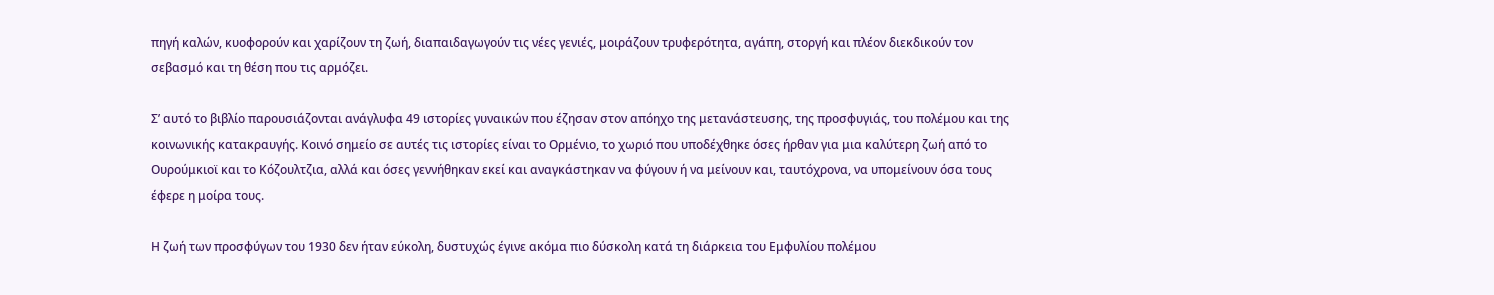πηγή καλών, κυοφορούν και χαρίζουν τη ζωή, διαπαιδαγωγούν τις νέες γενιές, μοιράζουν τρυφερότητα, αγάπη, στοργή και πλέον διεκδικούν τον σεβασμό και τη θέση που τις αρμόζει.

Σ’ αυτό το βιβλίο παρουσιάζονται ανάγλυφα 49 ιστορίες γυναικών που έζησαν στον απόηχο της μετανάστευσης, της προσφυγιάς, του πολέμου και της κοινωνικής κατακραυγής. Κοινό σημείο σε αυτές τις ιστορίες είναι το Ορμένιο, το χωριό που υποδέχθηκε όσες ήρθαν για μια καλύτερη ζωή από το Ουρούμκιοϊ και το Κόζουλτζια, αλλά και όσες γεννήθηκαν εκεί και αναγκάστηκαν να φύγουν ή να μείνουν και, ταυτόχρονα, να υπομείνουν όσα τους έφερε η μοίρα τους.

Η ζωή των προσφύγων του 1930 δεν ήταν εύκολη, δυστυχώς έγινε ακόμα πιο δύσκολη κατά τη διάρκεια του Εμφυλίου πολέμου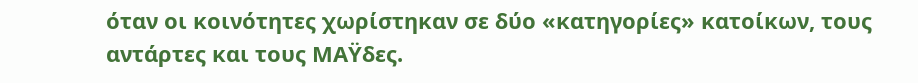όταν οι κοινότητες χωρίστηκαν σε δύο «κατηγορίες» κατοίκων, τους αντάρτες και τους ΜΑΫδες.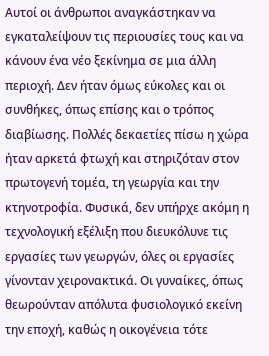Αυτοί οι άνθρωποι αναγκάστηκαν να εγκαταλείψουν τις περιουσίες τους και να κάνουν ένα νέο ξεκίνημα σε μια άλλη περιοχή. Δεν ήταν όμως εύκολες και οι συνθήκες, όπως επίσης και ο τρόπος διαβίωσης. Πολλές δεκαετίες πίσω η χώρα ήταν αρκετά φτωχή και στηριζόταν στον πρωτογενή τομέα, τη γεωργία και την κτηνοτροφία. Φυσικά, δεν υπήρχε ακόμη η τεχνολογική εξέλιξη που διευκόλυνε τις εργασίες των γεωργών, όλες οι εργασίες γίνονταν χειρονακτικά. Οι γυναίκες, όπως θεωρούνταν απόλυτα φυσιολογικό εκείνη την εποχή, καθώς η οικογένεια τότε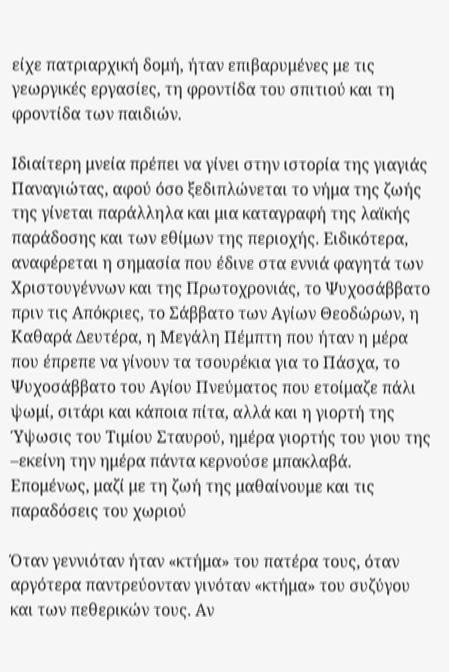είχε πατριαρχική δομή, ήταν επιβαρυμένες με τις γεωργικές εργασίες, τη φροντίδα του σπιτιού και τη φροντίδα των παιδιών.

Ιδιαίτερη μνεία πρέπει να γίνει στην ιστορία της γιαγιάς Παναγιώτας, αφού όσο ξεδιπλώνεται το νήμα της ζωής της γίνεται παράλληλα και μια καταγραφή της λαϊκής παράδοσης και των εθίμων της περιοχής. Ειδικότερα, αναφέρεται η σημασία που έδινε στα εννιά φαγητά των Χριστουγέννων και της Πρωτοχρονιάς, το Ψυχοσάββατο πριν τις Απόκριες, το Σάββατο των Αγίων Θεοδώρων, η Καθαρά Δευτέρα, η Μεγάλη Πέμπτη που ήταν η μέρα που έπρεπε να γίνουν τα τσουρέκια για το Πάσχα, το Ψυχοσάββατο του Αγίου Πνεύματος που ετοίμαζε πάλι ψωμί, σιτάρι και κάποια πίτα, αλλά και η γιορτή της Ύψωσις του Τιμίου Σταυρού, ημέρα γιορτής του γιου της –εκείνη την ημέρα πάντα κερνούσε μπακλαβά. Επομένως, μαζί με τη ζωή της μαθαίνουμε και τις παραδόσεις του χωριού

Όταν γεννιόταν ήταν «κτήμα» του πατέρα τους, όταν αργότερα παντρεύονταν γινόταν «κτήμα» του συζύγου και των πεθερικών τους. Αν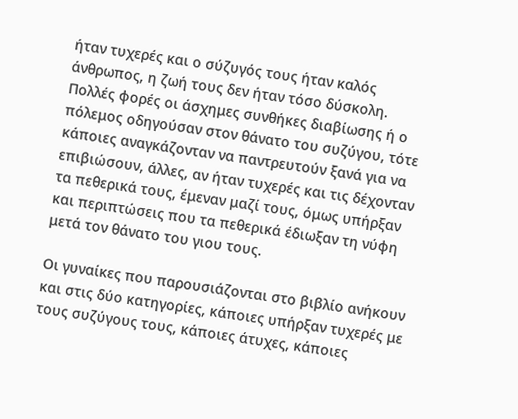ήταν τυχερές και ο σύζυγός τους ήταν καλός άνθρωπος, η ζωή τους δεν ήταν τόσο δύσκολη. Πολλές φορές οι άσχημες συνθήκες διαβίωσης ή ο πόλεμος οδηγούσαν στον θάνατο του συζύγου, τότε κάποιες αναγκάζονταν να παντρευτούν ξανά για να επιβιώσουν, άλλες, αν ήταν τυχερές και τις δέχονταν τα πεθερικά τους, έμεναν μαζί τους, όμως υπήρξαν και περιπτώσεις που τα πεθερικά έδιωξαν τη νύφη μετά τον θάνατο του γιου τους.

Οι γυναίκες που παρουσιάζονται στο βιβλίο ανήκουν και στις δύο κατηγορίες, κάποιες υπήρξαν τυχερές με τους συζύγους τους, κάποιες άτυχες, κάποιες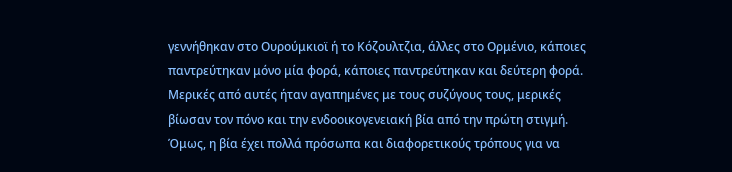γεννήθηκαν στο Ουρούμκιοϊ ή το Κόζουλτζια, άλλες στο Ορμένιο, κάποιες παντρεύτηκαν μόνο μία φορά, κάποιες παντρεύτηκαν και δεύτερη φορά. Μερικές από αυτές ήταν αγαπημένες με τους συζύγους τους, μερικές βίωσαν τον πόνο και την ενδοοικογενειακή βία από την πρώτη στιγμή. Όμως, η βία έχει πολλά πρόσωπα και διαφορετικούς τρόπους για να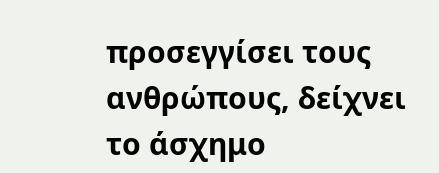προσεγγίσει τους ανθρώπους, δείχνει το άσχημο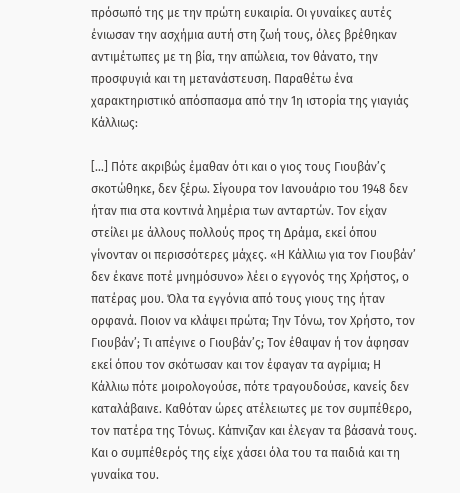πρόσωπό της με την πρώτη ευκαιρία. Οι γυναίκες αυτές ένιωσαν την ασχήμια αυτή στη ζωή τους, όλες βρέθηκαν αντιμέτωπες με τη βία, την απώλεια, τον θάνατο, την προσφυγιά και τη μετανάστευση. Παραθέτω ένα χαρακτηριστικό απόσπασμα από την 1η ιστορία της γιαγιάς Κάλλιως:

[…] Πότε ακριβώς έμαθαν ότι και ο γιος τους Γιουβάν’ς σκοτώθηκε, δεν ξέρω. Σίγουρα τον Ιανουάριο του 1948 δεν ήταν πια στα κοντινά λημέρια των ανταρτών. Τον είχαν στείλει με άλλους πολλούς προς τη Δράμα, εκεί όπου γίνονταν οι περισσότερες μάχες. «Η Κάλλιω για τον Γιουβάν’ δεν έκανε ποτέ μνημόσυνο» λέει ο εγγονός της Χρήστος, ο πατέρας μου. Όλα τα εγγόνια από τους γιους της ήταν ορφανά. Ποιον να κλάψει πρώτα; Την Τόνω, τον Χρήστο, τον Γιουβάν’; Τι απέγινε ο Γιουβάν’ς; Τον έθαψαν ή τον άφησαν εκεί όπου τον σκότωσαν και τον έφαγαν τα αγρίμια; Η Κάλλιω πότε μοιρολογούσε, πότε τραγουδούσε, κανείς δεν καταλάβαινε. Καθόταν ώρες ατέλειωτες με τον συμπέθερο, τον πατέρα της Τόνως. Κάπνιζαν και έλεγαν τα βάσανά τους. Και ο συμπέθερός της είχε χάσει όλα του τα παιδιά και τη γυναίκα του.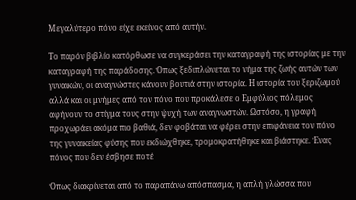Μεγαλύτερο πόνο είχε εκείνος από αυτήν.

Το παρόν βιβλίο κατόρθωσε να συγκεράσει την καταγραφή της ιστορίας με την καταγραφή της παράδοσης. Όπως ξεδιπλώνεται το νήμα της ζωής αυτών των γυναικών, οι αναγνώστες κάνουν βουτιά στην ιστορία. Η ιστορία του ξεριζωμού αλλά και οι μνήμες από τον πόνο που προκάλεσε ο Εμφύλιος πόλεμος αφήνουν το στίγμα τους στην ψυχή των αναγνωστών. Ωστόσο, η γραφή προχωράει ακόμα πιο βαθιά, δεν φοβάται να φέρει στην επιφάνεια τον πόνο της γυναικείας φύσης που εκδιώχθηκε, τρομοκρατήθηκε και βιάστηκε. Ένας πόνος που δεν έσβησε ποτέ

Όπως διακρίνεται από το παραπάνω απόσπασμα, η απλή γλώσσα που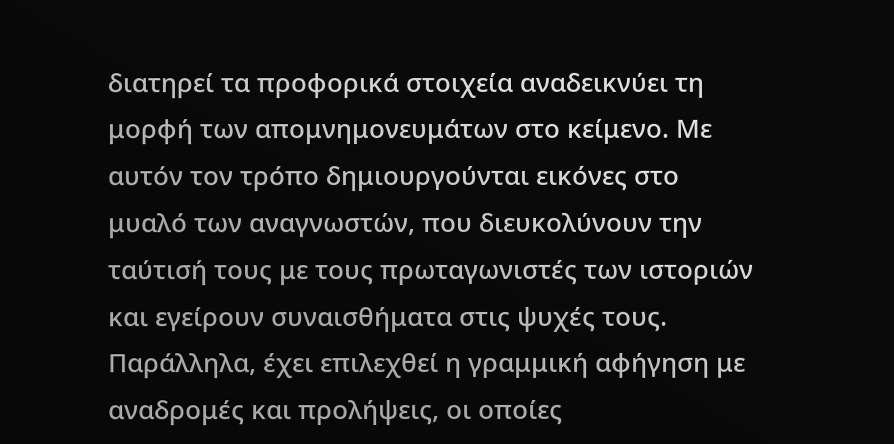διατηρεί τα προφορικά στοιχεία αναδεικνύει τη μορφή των απομνημονευμάτων στο κείμενο. Με αυτόν τον τρόπο δημιουργούνται εικόνες στο μυαλό των αναγνωστών, που διευκολύνουν την ταύτισή τους με τους πρωταγωνιστές των ιστοριών και εγείρουν συναισθήματα στις ψυχές τους. Παράλληλα, έχει επιλεχθεί η γραμμική αφήγηση με αναδρομές και προλήψεις, οι οποίες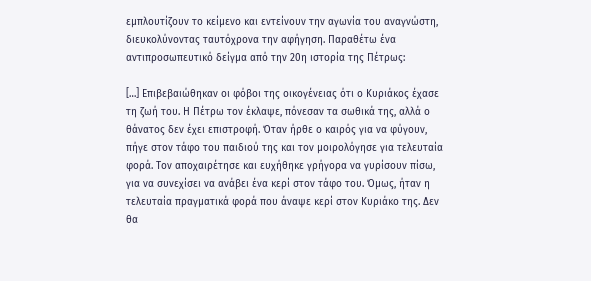εμπλουτίζουν το κείμενο και εντείνουν την αγωνία του αναγνώστη, διευκολύνοντας ταυτόχρονα την αφήγηση. Παραθέτω ένα αντιπροσωπευτικό δείγμα από την 20η ιστορία της Πέτρως:

[…] Επιβεβαιώθηκαν οι φόβοι της οικογένειας ότι ο Κυριάκος έχασε τη ζωή του. Η Πέτρω τον έκλαψε, πόνεσαν τα σωθικά της, αλλά ο θάνατος δεν έχει επιστροφή. Όταν ήρθε ο καιρός για να φύγουν, πήγε στον τάφο του παιδιού της και τον μοιρολόγησε για τελευταία φορά. Τον αποχαιρέτησε και ευχήθηκε γρήγορα να γυρίσουν πίσω, για να συνεχίσει να ανάβει ένα κερί στον τάφο του. Όμως, ήταν η τελευταία πραγματικά φορά που άναψε κερί στον Κυριάκο της. Δεν θα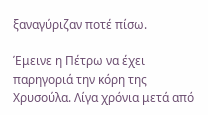ξαναγύριζαν ποτέ πίσω.

Έμεινε η Πέτρω να έχει παρηγοριά την κόρη της Χρυσούλα. Λίγα χρόνια μετά από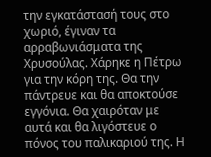την εγκατάστασή τους στο χωριό, έγιναν τα αρραβωνιάσματα της Χρυσούλας. Χάρηκε η Πέτρω για την κόρη της. Θα την πάντρευε και θα αποκτούσε εγγόνια. Θα χαιρόταν με αυτά και θα λιγόστευε ο πόνος του παλικαριού της. Η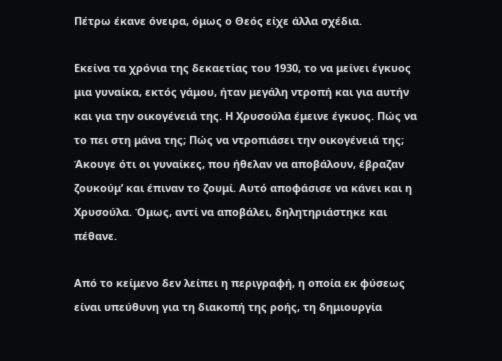Πέτρω έκανε όνειρα, όμως ο Θεός είχε άλλα σχέδια.

Εκείνα τα χρόνια της δεκαετίας του 1930, το να μείνει έγκυος μια γυναίκα, εκτός γάμου, ήταν μεγάλη ντροπή και για αυτήν και για την οικογένειά της. Η Χρυσούλα έμεινε έγκυος. Πώς να το πει στη μάνα της; Πώς να ντροπιάσει την οικογένειά της; Άκουγε ότι οι γυναίκες, που ήθελαν να αποβάλουν, έβραζαν ζουκούμ’ και έπιναν το ζουμί. Αυτό αποφάσισε να κάνει και η Χρυσούλα. Όμως, αντί να αποβάλει, δηλητηριάστηκε και πέθανε.

Από το κείμενο δεν λείπει η περιγραφή, η οποία εκ φύσεως είναι υπεύθυνη για τη διακοπή της ροής, τη δημιουργία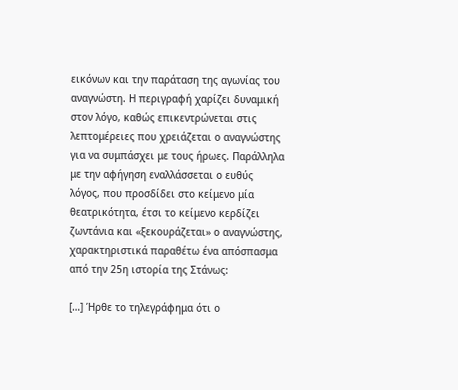εικόνων και την παράταση της αγωνίας του αναγνώστη. Η περιγραφή χαρίζει δυναμική στον λόγο, καθώς επικεντρώνεται στις λεπτομέρειες που χρειάζεται ο αναγνώστης για να συμπάσχει με τους ήρωες. Παράλληλα με την αφήγηση εναλλάσσεται ο ευθύς λόγος, που προσδίδει στο κείμενο μία θεατρικότητα, έτσι το κείμενο κερδίζει ζωντάνια και «ξεκουράζεται» ο αναγνώστης, χαρακτηριστικά παραθέτω ένα απόσπασμα από την 25η ιστορία της Στάνως:

[…] Ήρθε το τηλεγράφημα ότι ο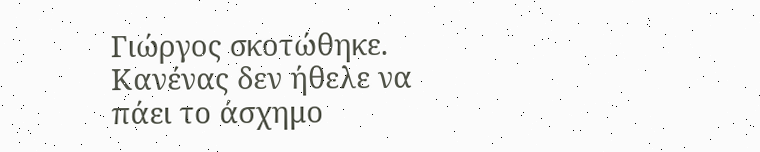Γιώργος σκοτώθηκε. Κανένας δεν ήθελε να πάει το άσχημο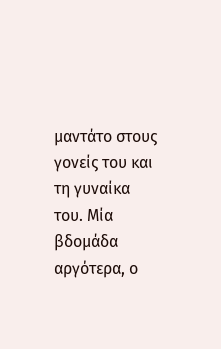μαντάτο στους γονείς του και τη γυναίκα του. Μία βδομάδα αργότερα, ο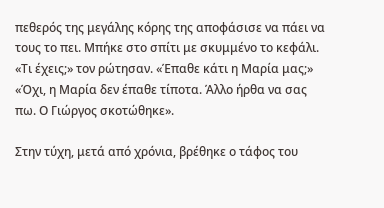πεθερός της μεγάλης κόρης της αποφάσισε να πάει να τους το πει. Μπήκε στο σπίτι με σκυμμένο το κεφάλι. «Τι έχεις;» τον ρώτησαν. «Έπαθε κάτι η Μαρία μας;» «Όχι, η Μαρία δεν έπαθε τίποτα. Άλλο ήρθα να σας πω. Ο Γιώργος σκοτώθηκε».

Στην τύχη, μετά από χρόνια, βρέθηκε ο τάφος του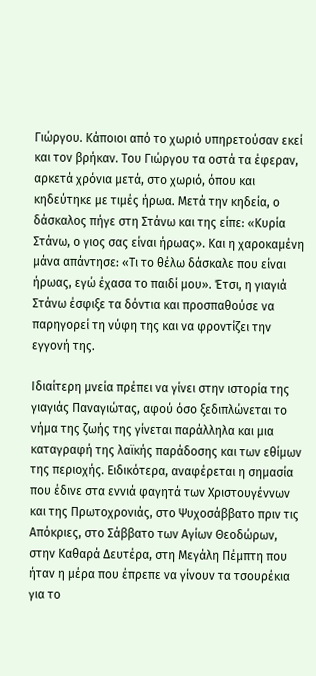Γιώργου. Κάποιοι από το χωριό υπηρετούσαν εκεί και τον βρήκαν. Του Γιώργου τα οστά τα έφεραν, αρκετά χρόνια μετά, στο χωριό, όπου και κηδεύτηκε με τιμές ήρωα. Μετά την κηδεία, ο δάσκαλος πήγε στη Στάνω και της είπε: «Κυρία Στάνω, ο γιος σας είναι ήρωας». Και η χαροκαμένη μάνα απάντησε: «Τι το θέλω δάσκαλε που είναι ήρωας, εγώ έχασα το παιδί μου». Έτσι, η γιαγιά Στάνω έσφιξε τα δόντια και προσπαθούσε να παρηγορεί τη νύφη της και να φροντίζει την εγγονή της.

Ιδιαίτερη μνεία πρέπει να γίνει στην ιστορία της γιαγιάς Παναγιώτας, αφού όσο ξεδιπλώνεται το νήμα της ζωής της γίνεται παράλληλα και μια καταγραφή της λαϊκής παράδοσης και των εθίμων της περιοχής. Ειδικότερα, αναφέρεται η σημασία που έδινε στα εννιά φαγητά των Χριστουγέννων και της Πρωτοχρονιάς, στο Ψυχοσάββατο πριν τις Απόκριες, στο Σάββατο των Αγίων Θεοδώρων, στην Καθαρά Δευτέρα, στη Μεγάλη Πέμπτη που ήταν η μέρα που έπρεπε να γίνουν τα τσουρέκια για το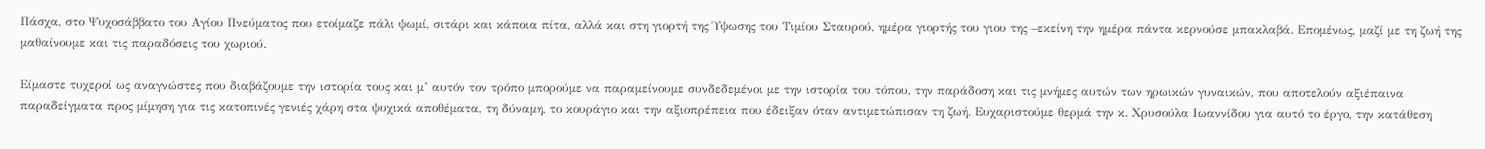Πάσχα, στο Ψυχοσάββατο του Αγίου Πνεύματος που ετοίμαζε πάλι ψωμί, σιτάρι και κάποια πίτα, αλλά και στη γιορτή της Ύψωσης του Τιμίου Σταυρού, ημέρα γιορτής του γιου της –εκείνη την ημέρα πάντα κερνούσε μπακλαβά. Επομένως, μαζί με τη ζωή της μαθαίνουμε και τις παραδόσεις του χωριού.

Είμαστε τυχεροί ως αναγνώστες που διαβάζουμε την ιστορία τους και μ’ αυτόν τον τρόπο μπορούμε να παραμείνουμε συνδεδεμένοι με την ιστορία του τόπου, την παράδοση και τις μνήμες αυτών των ηρωικών γυναικών, που αποτελούν αξιέπαινα παραδείγματα προς μίμηση για τις κατοπινές γενιές χάρη στα ψυχικά αποθέματα, τη δύναμη, το κουράγιο και την αξιοπρέπεια που έδειξαν όταν αντιμετώπισαν τη ζωή. Ευχαριστούμε θερμά την κ. Χρυσούλα Ιωαννίδου για αυτό το έργο, την κατάθεση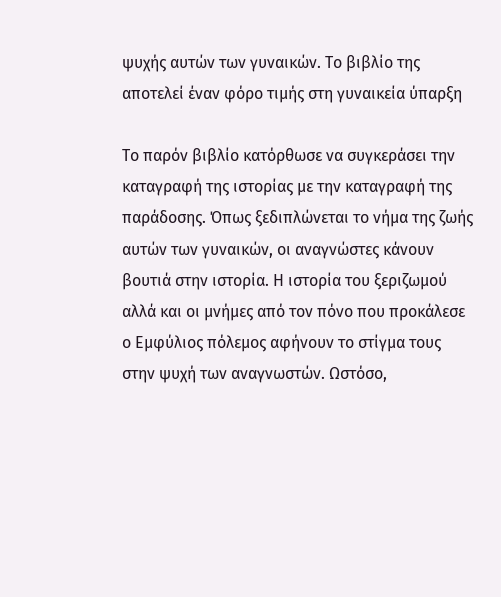ψυχής αυτών των γυναικών. Το βιβλίο της αποτελεί έναν φόρο τιμής στη γυναικεία ύπαρξη

Το παρόν βιβλίο κατόρθωσε να συγκεράσει την καταγραφή της ιστορίας με την καταγραφή της παράδοσης. Όπως ξεδιπλώνεται το νήμα της ζωής αυτών των γυναικών, οι αναγνώστες κάνουν βουτιά στην ιστορία. Η ιστορία του ξεριζωμού αλλά και οι μνήμες από τον πόνο που προκάλεσε ο Εμφύλιος πόλεμος αφήνουν το στίγμα τους στην ψυχή των αναγνωστών. Ωστόσο,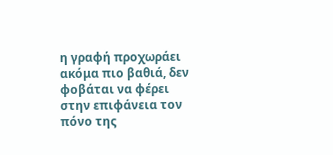η γραφή προχωράει ακόμα πιο βαθιά, δεν φοβάται να φέρει στην επιφάνεια τον πόνο της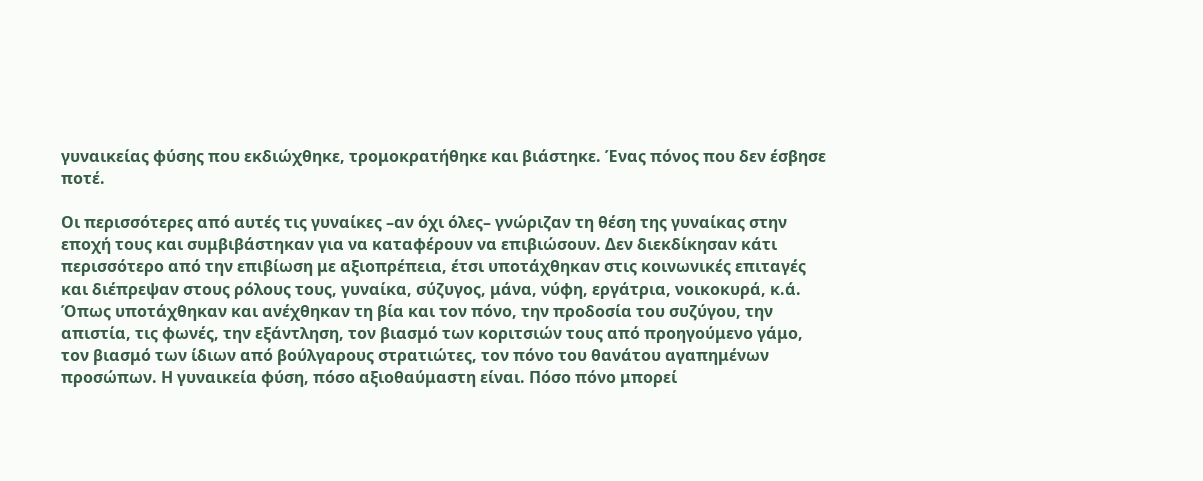γυναικείας φύσης που εκδιώχθηκε, τρομοκρατήθηκε και βιάστηκε. Ένας πόνος που δεν έσβησε ποτέ.

Οι περισσότερες από αυτές τις γυναίκες –αν όχι όλες– γνώριζαν τη θέση της γυναίκας στην εποχή τους και συμβιβάστηκαν για να καταφέρουν να επιβιώσουν. Δεν διεκδίκησαν κάτι περισσότερο από την επιβίωση με αξιοπρέπεια, έτσι υποτάχθηκαν στις κοινωνικές επιταγές και διέπρεψαν στους ρόλους τους, γυναίκα, σύζυγος, μάνα, νύφη, εργάτρια, νοικοκυρά, κ.ά. Όπως υποτάχθηκαν και ανέχθηκαν τη βία και τον πόνο, την προδοσία του συζύγου, την απιστία, τις φωνές, την εξάντληση, τον βιασμό των κοριτσιών τους από προηγούμενο γάμο, τον βιασμό των ίδιων από βούλγαρους στρατιώτες, τον πόνο του θανάτου αγαπημένων προσώπων. Η γυναικεία φύση, πόσο αξιοθαύμαστη είναι. Πόσο πόνο μπορεί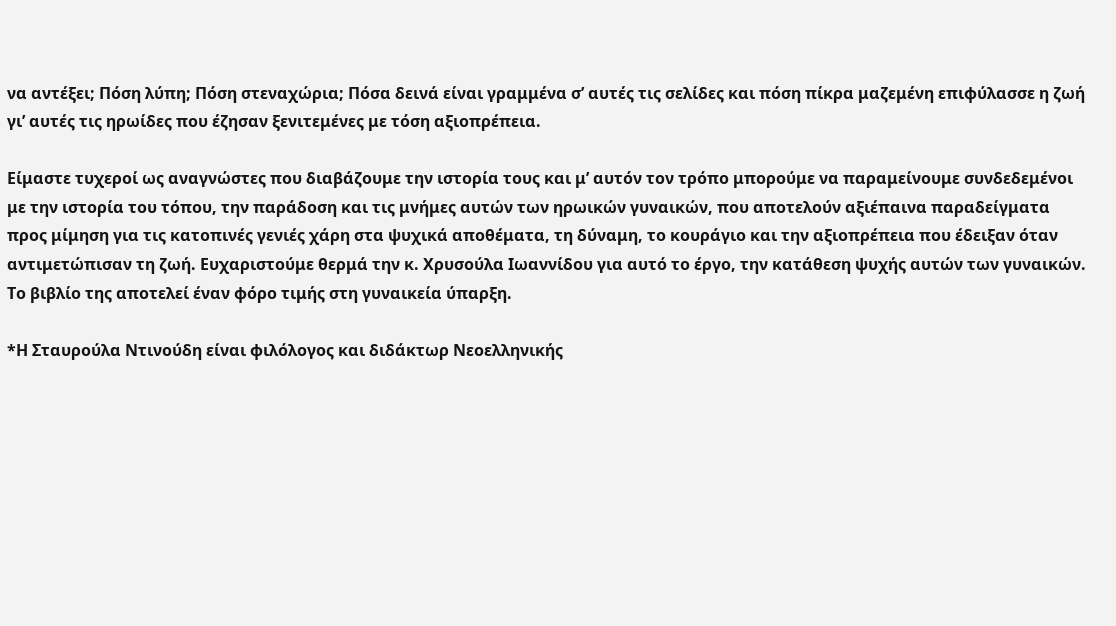να αντέξει; Πόση λύπη; Πόση στεναχώρια; Πόσα δεινά είναι γραμμένα σ’ αυτές τις σελίδες και πόση πίκρα μαζεμένη επιφύλασσε η ζωή γι’ αυτές τις ηρωίδες που έζησαν ξενιτεμένες με τόση αξιοπρέπεια.

Είμαστε τυχεροί ως αναγνώστες που διαβάζουμε την ιστορία τους και μ’ αυτόν τον τρόπο μπορούμε να παραμείνουμε συνδεδεμένοι με την ιστορία του τόπου, την παράδοση και τις μνήμες αυτών των ηρωικών γυναικών, που αποτελούν αξιέπαινα παραδείγματα προς μίμηση για τις κατοπινές γενιές χάρη στα ψυχικά αποθέματα, τη δύναμη, το κουράγιο και την αξιοπρέπεια που έδειξαν όταν αντιμετώπισαν τη ζωή. Ευχαριστούμε θερμά την κ. Χρυσούλα Ιωαννίδου για αυτό το έργο, την κατάθεση ψυχής αυτών των γυναικών. Το βιβλίο της αποτελεί έναν φόρο τιμής στη γυναικεία ύπαρξη.

*Η Σταυρούλα Ντινούδη είναι φιλόλογος και διδάκτωρ Νεοελληνικής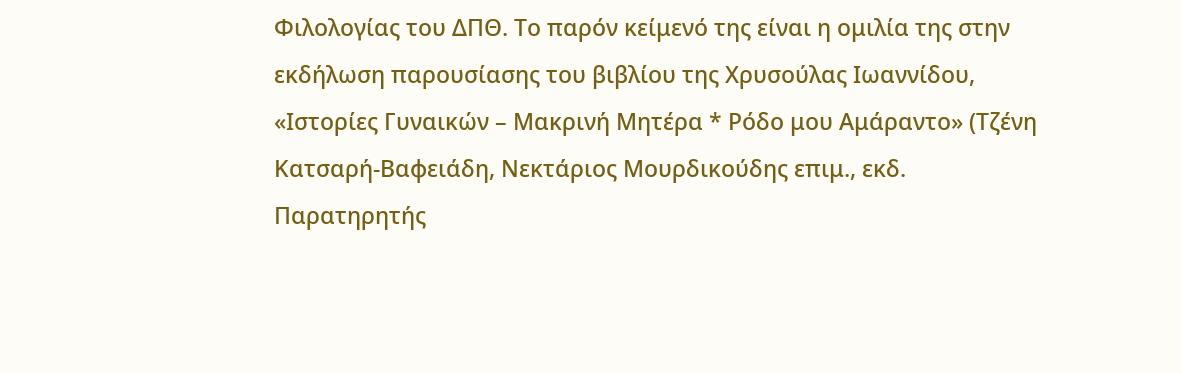Φιλολογίας του ΔΠΘ. Το παρόν κείμενό της είναι η ομιλία της στην εκδήλωση παρουσίασης του βιβλίου της Χρυσούλας Ιωαννίδου, «Ιστορίες Γυναικών – Μακρινή Μητέρα * Ρόδο μου Αμάραντο» (Τζένη Κατσαρή-Βαφειάδη, Νεκτάριος Μουρδικούδης επιμ., εκδ. Παρατηρητής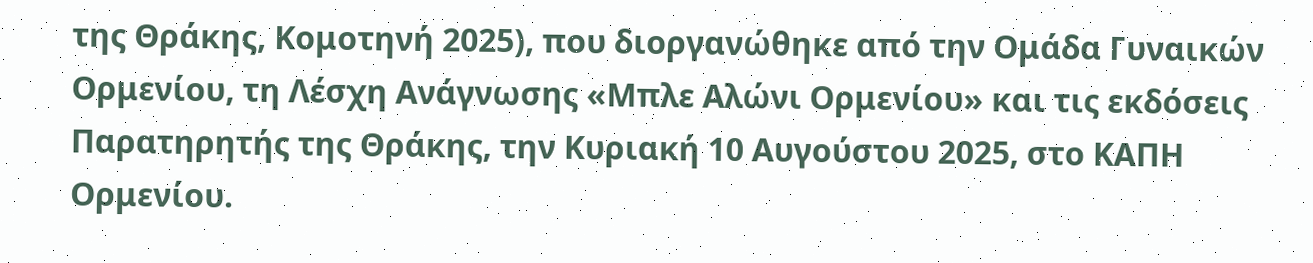της Θράκης, Κομοτηνή 2025), που διοργανώθηκε από την Ομάδα Γυναικών Ορμενίου, τη Λέσχη Ανάγνωσης «Μπλε Αλώνι Ορμενίου» και τις εκδόσεις Παρατηρητής της Θράκης, την Κυριακή 10 Αυγούστου 2025, στο ΚΑΠΗ Ορμενίου.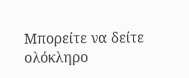Μπορείτε να δείτε ολόκληρο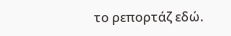το ρεπορτάζ εδώ.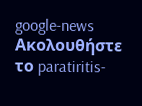google-news Ακολουθήστε το paratiritis-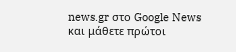news.gr στο Google News και μάθετε πρώτοι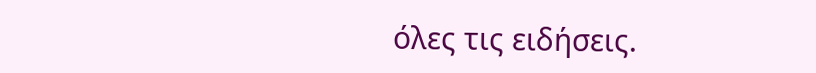όλες τις ειδήσεις.